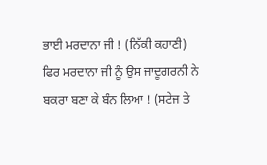ਭਾਈ ਮਰਦਾਨਾ ਜੀ ! (ਨਿੱਕੀ ਕਹਾਣੀ)
ਫਿਰ ਮਰਦਾਨਾ ਜੀ ਨੂੰ ਉਸ ਜਾਦੂਗਰਨੀ ਨੇ ਬਕਰਾ ਬਣਾ ਕੇ ਬੰਨ ਲਿਆ ! (ਸਟੇਜ ਤੇ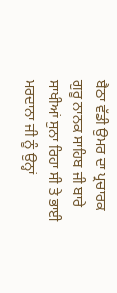ਬੈਠਾ ਵੱਡੀ ਉਮਰ ਦਾ ਪ੍ਰਚਾਰਕ ਗੁਰੂ ਨਾਨਕ ਸਾਹਿਬ ਜੀ ਬਾਰੇ ਸਾਖੀਆਂ ਸੁਨਾ ਰਿਹਾ ਸੀ ਤੇ ਭਾਈ ਮਰਦਾਨਾ ਜੀ ਨੂੰ ਉਨ੍ਹਾਂ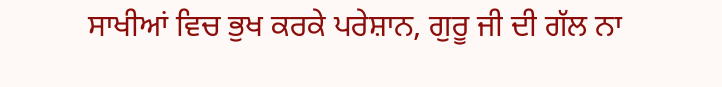ਸਾਖੀਆਂ ਵਿਚ ਭੁਖ ਕਰਕੇ ਪਰੇਸ਼ਾਨ, ਗੁਰੂ ਜੀ ਦੀ ਗੱਲ ਨਾ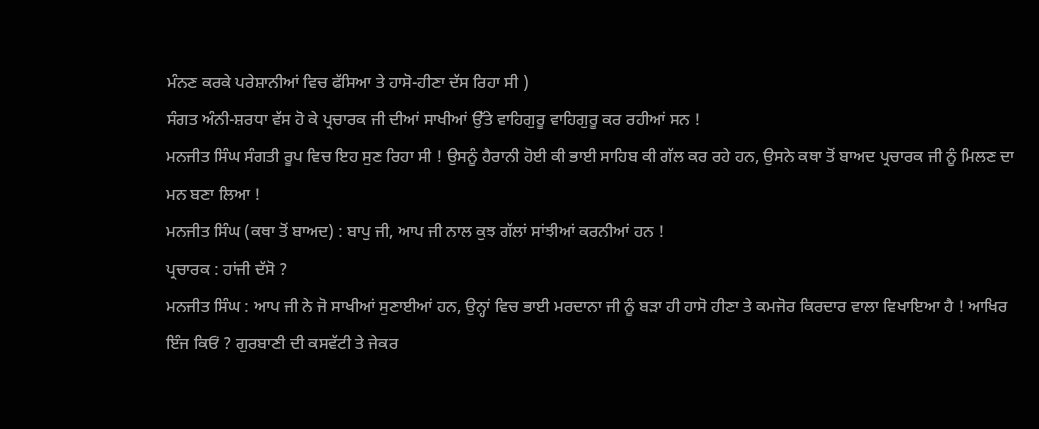ਮੰਨਣ ਕਰਕੇ ਪਰੇਸ਼ਾਨੀਆਂ ਵਿਚ ਫੱਸਿਆ ਤੇ ਹਾਸੋ-ਹੀਣਾ ਦੱਸ ਰਿਹਾ ਸੀ )
ਸੰਗਤ ਅੰਨੀ-ਸ਼ਰਧਾ ਵੱਸ ਹੋ ਕੇ ਪ੍ਰਚਾਰਕ ਜੀ ਦੀਆਂ ਸਾਖੀਆਂ ਉੱਤੇ ਵਾਹਿਗੁਰੂ ਵਾਹਿਗੁਰੂ ਕਰ ਰਹੀਆਂ ਸਨ !
ਮਨਜੀਤ ਸਿੰਘ ਸੰਗਤੀ ਰੂਪ ਵਿਚ ਇਹ ਸੁਣ ਰਿਹਾ ਸੀ ! ਉਸਨੂੰ ਹੈਰਾਨੀ ਹੋਈ ਕੀ ਭਾਈ ਸਾਹਿਬ ਕੀ ਗੱਲ ਕਰ ਰਹੇ ਹਨ, ਉਸਨੇ ਕਥਾ ਤੋਂ ਬਾਅਦ ਪ੍ਰਚਾਰਕ ਜੀ ਨੂੰ ਮਿਲਣ ਦਾ ਮਨ ਬਣਾ ਲਿਆ !
ਮਨਜੀਤ ਸਿੰਘ (ਕਥਾ ਤੋਂ ਬਾਅਦ) : ਬਾਪੁ ਜੀ, ਆਪ ਜੀ ਨਾਲ ਕੁਝ ਗੱਲਾਂ ਸਾਂਝੀਆਂ ਕਰਨੀਆਂ ਹਨ !
ਪ੍ਰਚਾਰਕ : ਹਾਂਜੀ ਦੱਸੋ ?
ਮਨਜੀਤ ਸਿੰਘ : ਆਪ ਜੀ ਨੇ ਜੋ ਸਾਖੀਆਂ ਸੁਣਾਈਆਂ ਹਨ, ਉਨ੍ਹਾਂ ਵਿਚ ਭਾਈ ਮਰਦਾਨਾ ਜੀ ਨੂੰ ਬੜਾ ਹੀ ਹਾਸੋ ਹੀਣਾ ਤੇ ਕਮਜੋਰ ਕਿਰਦਾਰ ਵਾਲਾ ਵਿਖਾਇਆ ਹੈ ! ਆਖਿਰ ਇੰਜ ਕਿਓਂ ? ਗੁਰਬਾਣੀ ਦੀ ਕਸਵੱਟੀ ਤੇ ਜੇਕਰ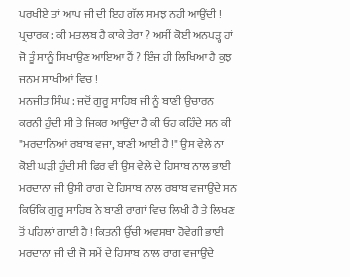ਪਰਖੀਏ ਤਾਂ ਆਪ ਜੀ ਦੀ ਇਹ ਗੱਲ ਸਮਝ ਨਹੀ ਆਉਂਦੀ !
ਪ੍ਰਚਾਰਕ : ਕੀ ਮਤਲਬ ਹੈ ਕਾਕੇ ਤੇਰਾ ? ਅਸੀਂ ਕੋਈ ਅਨਪੜ੍ਹ ਹਾਂ ਜੋ ਤੂੰ ਸਾਨੂੰ ਸਿਖਾਉਣ ਆਇਆ ਹੈਂ ? ਇੰਜ ਹੀ ਲਿਖਿਆ ਹੈ ਕੁਝ ਜਨਮ ਸਾਖੀਆਂ ਵਿਚ !
ਮਨਜੀਤ ਸਿੰਘ : ਜਦੋਂ ਗੁਰੂ ਸਾਹਿਬ ਜੀ ਨੂੰ ਬਾਣੀ ਉਚਾਰਨ ਕਰਨੀ ਹੁੰਦੀ ਸੀ ਤੇ ਜਿਕਰ ਆਉਂਦਾ ਹੈ ਕੀ ਓਹ ਕਹਿੰਦੇ ਸਨ ਕੀ "ਮਰਦਾਨਿਆਂ ਰਬਾਬ ਵਜਾ, ਬਾਣੀ ਆਈ ਹੈ !" ਉਸ ਵੇਲੇ ਨਾ ਕੋਈ ਘੜੀ ਹੁੰਦੀ ਸੀ ਫਿਰ ਵੀ ਉਸ ਵੇਲੇ ਦੇ ਹਿਸਾਬ ਨਾਲ ਭਾਈ ਮਰਦਾਨਾ ਜੀ ਉਸੀ ਰਾਗ ਦੇ ਹਿਸਾਬ ਨਾਲ ਰਬਾਬ ਵਜਾਉਂਦੇ ਸਨ ਕਿਓਂਕਿ ਗੁਰੂ ਸਾਹਿਬ ਨੇ ਬਾਣੀ ਰਾਗਾਂ ਵਿਚ ਲਿਖੀ ਹੈ ਤੇ ਲਿਖਣ ਤੋਂ ਪਹਿਲਾਂ ਗਾਈ ਹੈ ! ਕਿਤਨੀ ਉੱਚੀ ਅਵਸਥਾ ਹੋਵੇਗੀ ਭਾਈ ਮਰਦਾਨਾ ਜੀ ਦੀ ਜੋ ਸਮੇਂ ਦੇ ਹਿਸਾਬ ਨਾਲ ਰਾਗ ਵਜਾਉਂਦੇ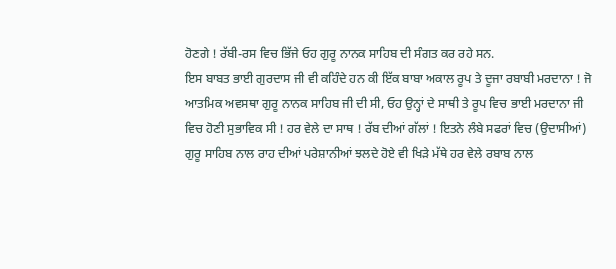ਹੋਣਗੇ ! ਰੱਬੀ-ਰਸ ਵਿਚ ਭਿੱਜੇ ਓਹ ਗੁਰੂ ਨਾਨਕ ਸਾਹਿਬ ਦੀ ਸੰਗਤ ਕਰ ਰਹੇ ਸਨ.
ਇਸ ਬਾਬਤ ਭਾਈ ਗੁਰਦਾਸ ਜੀ ਵੀ ਕਹਿੰਦੇ ਹਨ ਕੀ ਇੱਕ ਬਾਬਾ ਅਕਾਲ ਰੂਪ ਤੇ ਦੂਜਾ ਰਬਾਬੀ ਮਰਦਾਨਾ ! ਜੋ ਆਤਮਿਕ ਅਵਸਥਾ ਗੁਰੂ ਨਾਨਕ ਸਾਹਿਬ ਜੀ ਦੀ ਸੀ, ਓਹ ਉਨ੍ਹਾਂ ਦੇ ਸਾਥੀ ਤੇ ਰੂਪ ਵਿਚ ਭਾਈ ਮਰਦਾਨਾ ਜੀ ਵਿਚ ਹੋਣੀ ਸੁਭਾਵਿਕ ਸੀ ! ਹਰ ਵੇਲੇ ਦਾ ਸਾਥ ! ਰੱਬ ਦੀਆਂ ਗੱਲਾਂ ! ਇਤਨੇ ਲੰਬੇ ਸਫਰਾਂ ਵਿਚ (ਉਦਾਸੀਆਂ) ਗੁਰੂ ਸਾਹਿਬ ਨਾਲ ਰਾਹ ਦੀਆਂ ਪਰੇਸ਼ਾਨੀਆਂ ਝਲਦੇ ਹੋਏ ਵੀ ਖਿੜੇ ਮੱਥੇ ਹਰ ਵੇਲੇ ਰਬਾਬ ਨਾਲ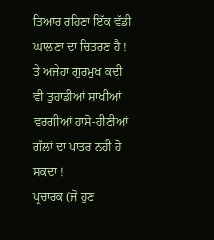ਤਿਆਰ ਰਹਿਣਾ ਇੱਕ ਵੱਡੀ ਘਾਲਣਾ ਦਾ ਚਿਤਰਣ ਹੈ ! ਤੇ ਅਜੇਹਾ ਗੁਰਮੁਖ ਕਦੀ ਵੀ ਤੁਹਾਡੀਆਂ ਸਾਖੀਆਂ ਵਰਗੀਆਂ ਹਾਸੋ-ਹੀਣੀਆਂ ਗੱਲਾਂ ਦਾ ਪਾਤਰ ਨਹੀ ਹੋ ਸਕਦਾ !
ਪ੍ਰਚਾਰਕ (ਜੋ ਹੁਣ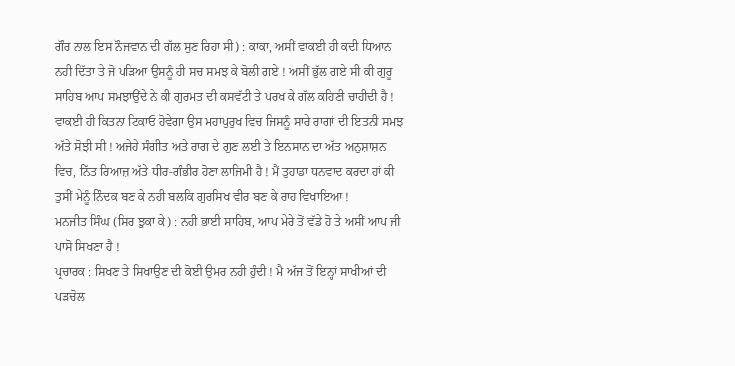ਗੌਰ ਨਾਲ ਇਸ ਨੌਜਵਾਨ ਦੀ ਗੱਲ ਸੁਣ ਰਿਹਾ ਸੀ) : ਕਾਕਾ, ਅਸੀਂ ਵਾਕਈ ਹੀ ਕਦੀ ਧਿਆਨ ਨਹੀ ਦਿੱਤਾ ਤੇ ਜੋ ਪੜਿਆ ਉਸਨੂੰ ਹੀ ਸਚ ਸਮਝ ਕੇ ਬੋਲੀ ਗਏ ! ਅਸੀਂ ਭੁੱਲ ਗਏ ਸੀ ਕੀ ਗੁਰੂ ਸਾਹਿਬ ਆਪ ਸਮਝਾਉਂਦੇ ਨੇ ਕੀ ਗੁਰਮਤ ਦੀ ਕਸਵੱਟੀ ਤੇ ਪਰਖ ਕੇ ਗੱਲ ਕਹਿਣੀ ਚਾਹੀਦੀ ਹੈ ! ਵਾਕਈ ਹੀ ਕਿਤਨਾ ਟਿਕਾਓ ਹੋਵੇਗਾ ਉਸ ਮਹਾਪੁਰੁਖ ਵਿਚ ਜਿਸਨੂੰ ਸਾਰੇ ਰਾਗਾਂ ਦੀ ਇਤਨੀ ਸਮਝ ਅੱਤੇ ਸੋਝੀ ਸੀ ! ਅਜੇਹੇ ਸੰਗੀਤ ਅਤੇ ਰਾਗ ਦੇ ਗੁਣ ਲਈ ਤੇ ਇਨਸਾਨ ਦਾ ਅੱਤ ਅਨੁਸ਼ਾਸ਼ਨ ਵਿਚ, ਨਿੱਤ ਰਿਆਜ਼ ਅੱਤੇ ਧੀਰ-ਗੰਭੀਰ ਹੋਣਾ ਲਾਜਿਮੀ ਹੈ ! ਮੈਂ ਤੁਹਾਡਾ ਧਨਵਾਦ ਕਰਦਾ ਹਾਂ ਕੀ ਤੁਸੀਂ ਮੇਨੂੰ ਨਿੰਦਕ ਬਣ ਕੇ ਨਹੀ ਬਲਕਿ ਗੁਰਸਿਖ ਵੀਰ ਬਣ ਕੇ ਰਾਹ ਵਿਖਾਇਆ !
ਮਨਜੀਤ ਸਿੰਘ (ਸਿਰ ਝੁਕਾ ਕੇ) : ਨਹੀ ਭਾਈ ਸਾਹਿਬ, ਆਪ ਮੇਰੇ ਤੋਂ ਵੱਡੇ ਹੋ ਤੇ ਅਸੀਂ ਆਪ ਜੀ ਪਾਸੋ ਸਿਖਣਾ ਹੈ !
ਪ੍ਰਚਾਰਕ : ਸਿਖਣ ਤੇ ਸਿਖਾਉਣ ਦੀ ਕੋਈ ਉਮਰ ਨਹੀ ਹੁੰਦੀ ! ਮੈ ਅੱਜ ਤੋਂ ਇਨ੍ਹਾਂ ਸਾਖੀਆਂ ਦੀ ਪੜਚੋਲ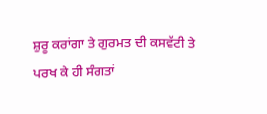ਸ਼ੁਰੂ ਕਰਾਂਗਾ ਤੇ ਗੁਰਮਤ ਦੀ ਕਸਵੱਟੀ ਤੇ ਪਰਖ ਕੇ ਹੀ ਸੰਗਤਾਂ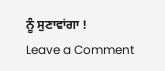ਨੂੰ ਸੁਣਾਵਾਂਗਾ !
Leave a Comment